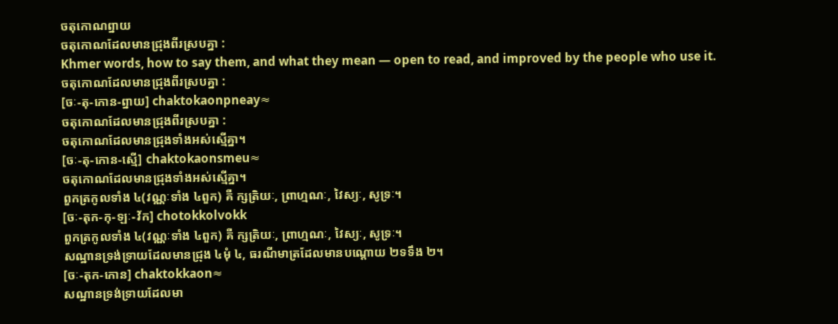ចតុកោណព្នាយ
ចតុកោណដែលមានជ្រុងពីរស្របគ្នា :
Khmer words, how to say them, and what they mean — open to read, and improved by the people who use it.
ចតុកោណដែលមានជ្រុងពីរស្របគ្នា :
[ចៈ-តុ-កោន-ព្នាយ] chaktokaonpneay≈
ចតុកោណដែលមានជ្រុងពីរស្របគ្នា :
ចតុកោណដែលមានជ្រុងទាំងអស់ស្មើគ្នា។
[ចៈ-តុ-កោន-ស្មើ] chaktokaonsmeu≈
ចតុកោណដែលមានជ្រុងទាំងអស់ស្មើគ្នា។
ពួកត្រកូលទាំង ៤(វណ្ណៈទាំង ៤ពួក) គឺ ក្សត្រិយៈ, ព្រាហ្មណៈ, វៃស្យៈ, សូទ្រៈ។
[ចៈ-តុក-កុ-ឡៈ-វ័ក] chotokkolvokk
ពួកត្រកូលទាំង ៤(វណ្ណៈទាំង ៤ពួក) គឺ ក្សត្រិយៈ, ព្រាហ្មណៈ, វៃស្យៈ, សូទ្រៈ។
សណ្ឋានទ្រង់ទ្រាយដែលមានជ្រុង ៤មុំ ៤, ធរណីមាត្រដែលមានបណ្ដោយ ២ទទឹង ២។
[ចៈ-តុក-កោន] chaktokkaon≈
សណ្ឋានទ្រង់ទ្រាយដែលមា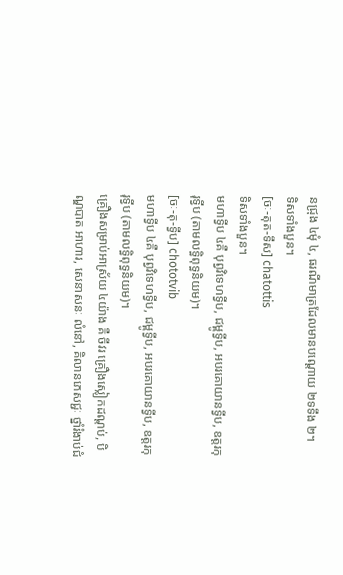នជ្រុង ៤មុំ ៤, ធរណីមាត្រដែលមានបណ្ដោយ ២ទទឹង ២។
ទិសទាំងបួន។
[ចៈ-តុត-ទឹស] chatottis
ទិសទាំងបួន។
មហាទ្វីប ៤គឺ បុព្វវិទេហទ្វីប, ជម្ពូទ្វីប, អបរគោយានទ្វីប, ឧត្តរកុរុទ្វីប (តាមលទ្ធិពុទ្ធនិយម)។
[ចៈ-តុ-ទ្វីប] chototvib
មហាទ្វីប ៤គឺ បុព្វវិទេហទ្វីប, ជម្ពូទ្វីប, អបរគោយានទ្វីប, ឧត្តរកុរុទ្វីប (តាមលទ្ធិពុទ្ធនិយម)។
គ្រឿងសម្រាប់អាស្រ័យ ៤យ៉ាង គឺ ចីវរ គ្រឿងស្លៀកដណ្ដប់, បិណ្ឌបាត អាហារ, សេនាសនៈ លំនៅ, គិលានភេសជ្ជៈ ថ្នាំរំងាប់ជំ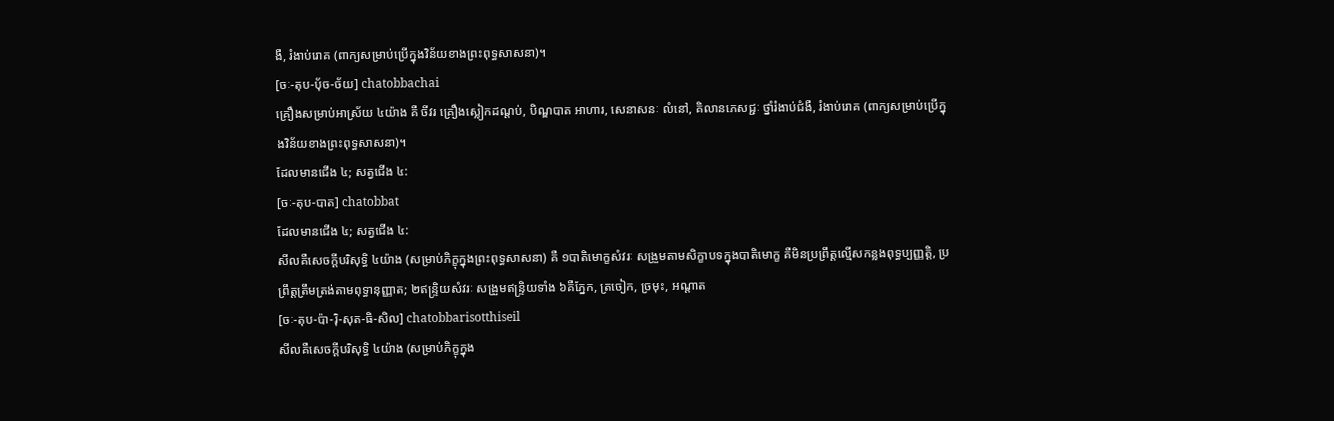ងឺ, រំងាប់រោគ (ពាក្យសម្រាប់ប្រើក្នុងវិន័យខាងព្រះពុទ្ធសាសនា)។
[ចៈ-តុប-ប៉័ច-ច័យ] chatobbachai
គ្រឿងសម្រាប់អាស្រ័យ ៤យ៉ាង គឺ ចីវរ គ្រឿងស្លៀកដណ្ដប់, បិណ្ឌបាត អាហារ, សេនាសនៈ លំនៅ, គិលានភេសជ្ជៈ ថ្នាំរំងាប់ជំងឺ, រំងាប់រោគ (ពាក្យសម្រាប់ប្រើក្នុងវិន័យខាងព្រះពុទ្ធសាសនា)។
ដែលមានជើង ៤; សត្វជើង ៤:
[ចៈ-តុប-បាត] chatobbat
ដែលមានជើង ៤; សត្វជើង ៤:
សីលគឺសេចក្ដីបរិសុទ្ធិ ៤យ៉ាង (សម្រាប់ភិក្ខុក្នុងព្រះពុទ្ធសាសនា) គឺ ១បាតិមោក្ខសំវរៈ សង្រួមតាមសិក្ខាបទក្នុងបាតិមោក្ខ គឺមិនប្រព្រឹត្តល្មើសកន្លងពុទ្ធប្បញ្ញត្តិ, ប្រព្រឹត្តត្រឹមត្រង់តាមពុទ្ធានុញ្ញាត; ២ឥន្ទ្រិយសំវរៈ សង្រួមឥន្ទ្រិយទាំង ៦គឺភ្នែក, ត្រចៀក, ច្រមុះ, អណ្ដាត
[ចៈ-តុប-ប៉ា-រ៉ិ-សុត-ធិ-សិល] chatobbarisotthiseil
សីលគឺសេចក្ដីបរិសុទ្ធិ ៤យ៉ាង (សម្រាប់ភិក្ខុក្នុង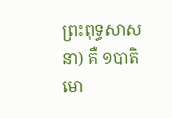ព្រះពុទ្ធសាសនា) គឺ ១បាតិមោ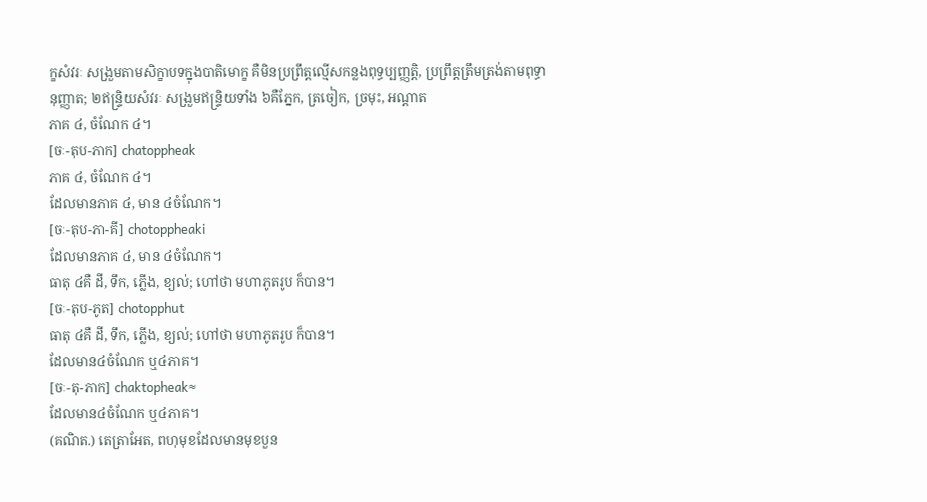ក្ខសំវរៈ សង្រួមតាមសិក្ខាបទក្នុងបាតិមោក្ខ គឺមិនប្រព្រឹត្តល្មើសកន្លងពុទ្ធប្បញ្ញត្តិ, ប្រព្រឹត្តត្រឹមត្រង់តាមពុទ្ធានុញ្ញាត; ២ឥន្ទ្រិយសំវរៈ សង្រួមឥន្ទ្រិយទាំង ៦គឺភ្នែក, ត្រចៀក, ច្រមុះ, អណ្ដាត
ភាគ ៤, ចំណែក ៤។
[ចៈ-តុប-ភាក] chatoppheak
ភាគ ៤, ចំណែក ៤។
ដែលមានភាគ ៤, មាន ៤ចំណែក។
[ចៈ-តុប-ភា-គី] chotoppheaki
ដែលមានភាគ ៤, មាន ៤ចំណែក។
ធាតុ ៤គឺ ដី, ទឹក, ភ្លើង, ខ្យល់; ហៅថា មហាភូតរូប ក៏បាន។
[ចៈ-តុប-ភូត] chotopphut
ធាតុ ៤គឺ ដី, ទឹក, ភ្លើង, ខ្យល់; ហៅថា មហាភូតរូប ក៏បាន។
ដែលមាន៤ចំណែក ឬ៤ភាគ។
[ចៈ-តុ-ភាក] chaktopheak≈
ដែលមាន៤ចំណែក ឬ៤ភាគ។
(គណិត.) តេត្រាអែត, ពហុមុខដែលមានមុខបួន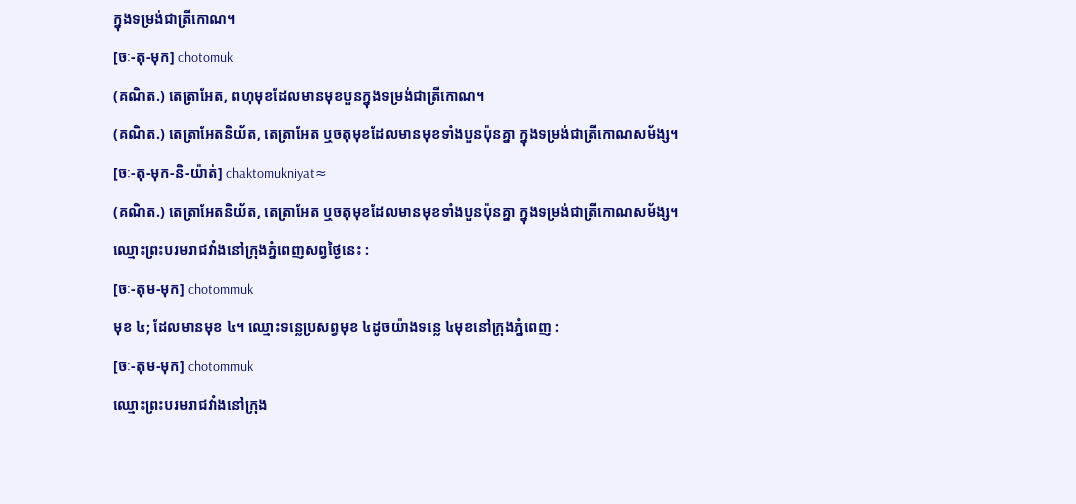ក្នុងទម្រង់ជាត្រីកោណ។
[ចៈ-តុ-មុក] chotomuk
(គណិត.) តេត្រាអែត, ពហុមុខដែលមានមុខបួនក្នុងទម្រង់ជាត្រីកោណ។
(គណិត.) តេត្រាអែតនិយ័ត, តេត្រាអែត ឬចតុមុខដែលមានមុខទាំងបួនប៉ុនគ្នា ក្នុងទម្រង់ជាត្រីកោណសម័ង្ស។
[ចៈ-តុ-មុក-និ-យ៉ាត់] chaktomukniyat≈
(គណិត.) តេត្រាអែតនិយ័ត, តេត្រាអែត ឬចតុមុខដែលមានមុខទាំងបួនប៉ុនគ្នា ក្នុងទម្រង់ជាត្រីកោណសម័ង្ស។
ឈ្មោះព្រះបរមរាជវាំងនៅក្រុងភ្នំពេញសព្វថ្ងៃនេះ :
[ចៈ-តុម-មុក] chotommuk
មុខ ៤; ដែលមានមុខ ៤។ ឈ្មោះទន្លេប្រសព្វមុខ ៤ដូចយ៉ាងទន្លេ ៤មុខនៅក្រុងភ្នំពេញ :
[ចៈ-តុម-មុក] chotommuk
ឈ្មោះព្រះបរមរាជវាំងនៅក្រុង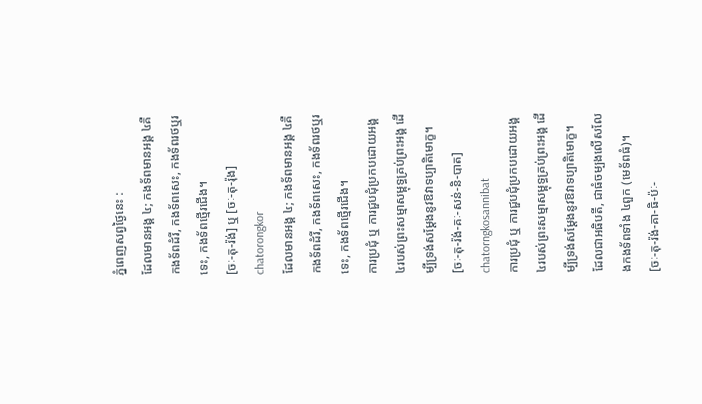ភ្នំពេញសព្វថ្ងៃនេះ :
ដែលមានអង្គ ៤; កងទ័ពមានអង្គ ៤គឺ កងទ័ពដំរី, កងទ័ពសេះ, កងទ័ពរថឬរទេះ, កងទ័ពថ្មើរជើង។
[ចៈ-តុ-រ៉ង់] ឬ [ចៈ-តុ-រ៉ុង] chatorongkor
ដែលមានអង្គ ៤; កងទ័ពមានអង្គ ៤គឺ កងទ័ពដំរី, កងទ័ពសេះ, កងទ័ពរថឬរទេះ, កងទ័ពថ្មើរជើង។
ការប្រជុំ ឬ ការជួបជុំប្រកបដោយអង្គ ៤របស់ព្រះសម្មាសម្ពុទ្ធគ្រប់ព្រះអង្គ ដើម្បីទ្រង់សម្ដែងនូវឱវាទប្បាតិមោក្ខ។
[ចៈ-តុ-រ៉ង់-គៈ-សន់-និ-បាត] chatorngkosannibat
ការប្រជុំ ឬ ការជួបជុំប្រកបដោយអង្គ ៤របស់ព្រះសម្មាសម្ពុទ្ធគ្រប់ព្រះអង្គ ដើម្បីទ្រង់សម្ដែងនូវឱវាទប្បាតិមោក្ខ។
ដែលជាអធិបតី, ជាធំចម្បងលើសលែងកងទ័ពទាំង ៤ពួក (មេទ័ពធំ)។
[ចៈ-តុ-រ៉ង់-គា-ធិ-ប៉ៈ-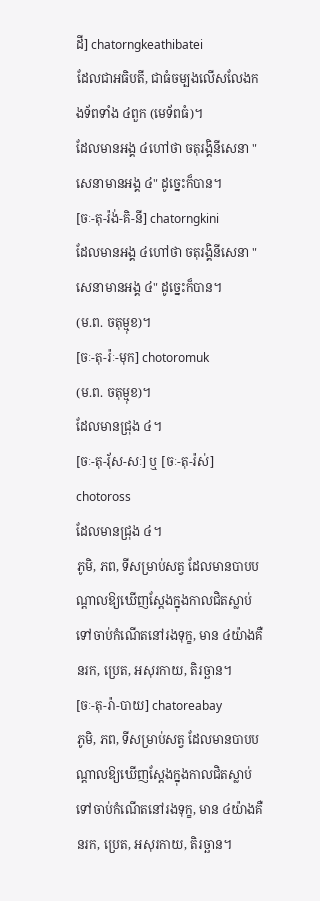ដី] chatorngkeathibatei
ដែលជាអធិបតី, ជាធំចម្បងលើសលែងកងទ័ពទាំង ៤ពួក (មេទ័ពធំ)។
ដែលមានអង្គ ៤ហៅថា ចតុរង្គិនីសេនា "សេនាមានអង្គ ៤" ដូច្នេះក៏បាន។
[ចៈ-តុ-រ៉ង់-គិ-នី] chatorngkini
ដែលមានអង្គ ៤ហៅថា ចតុរង្គិនីសេនា "សេនាមានអង្គ ៤" ដូច្នេះក៏បាន។
(ម.ព. ចតុម្មុខ)។
[ចៈ-តុ-រ៉ៈ-មុក] chotoromuk
(ម.ព. ចតុម្មុខ)។
ដែលមានជ្រុង ៤។
[ចៈ-តុ-រ៉័ស-សៈ] ឬ [ចៈ-តុ-រ៉ស់] chotoross
ដែលមានជ្រុង ៤។
ភូមិ, ភព, ទីសម្រាប់សត្វ ដែលមានបាបបណ្ដាលឱ្យឃើញស្ដែងក្នុងកាលជិតស្លាប់ ទៅចាប់កំណើតនៅរងទុក្ខ, មាន ៤យ៉ាងគឺ នរក, ប្រេត, អសុរកាយ, តិរច្ឆាន។
[ចៈ-តុ-រ៉ា-បាយ] chatoreabay
ភូមិ, ភព, ទីសម្រាប់សត្វ ដែលមានបាបបណ្ដាលឱ្យឃើញស្ដែងក្នុងកាលជិតស្លាប់ ទៅចាប់កំណើតនៅរងទុក្ខ, មាន ៤យ៉ាងគឺ នរក, ប្រេត, អសុរកាយ, តិរច្ឆាន។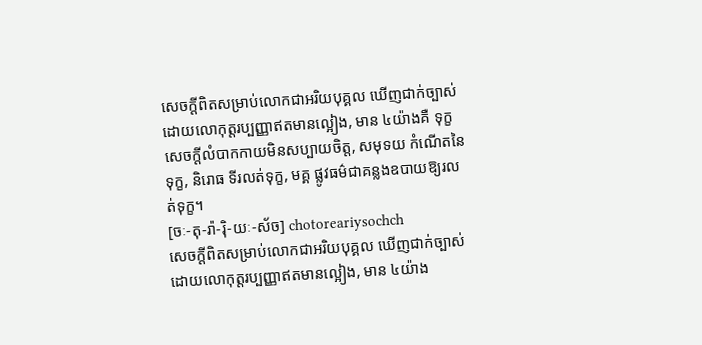សេចក្ដីពិតសម្រាប់លោកជាអរិយបុគ្គល ឃើញជាក់ច្បាស់ដោយលោកុត្តរប្បញ្ញាឥតមានល្អៀង, មាន ៤យ៉ាងគឺ ទុក្ខ សេចក្ដីលំបាកកាយមិនសប្បាយចិត្ត, សមុទយ កំណើតនៃទុក្ខ, និរោធ ទីរលត់ទុក្ខ, មគ្គ ផ្លូវធម៌ជាគន្លងឧបាយឱ្យរលត់ទុក្ខ។
[ចៈ-តុ-រ៉ា-រ៉ិ-យៈ-ស័ច] chotoreariysochch
សេចក្ដីពិតសម្រាប់លោកជាអរិយបុគ្គល ឃើញជាក់ច្បាស់ដោយលោកុត្តរប្បញ្ញាឥតមានល្អៀង, មាន ៤យ៉ាង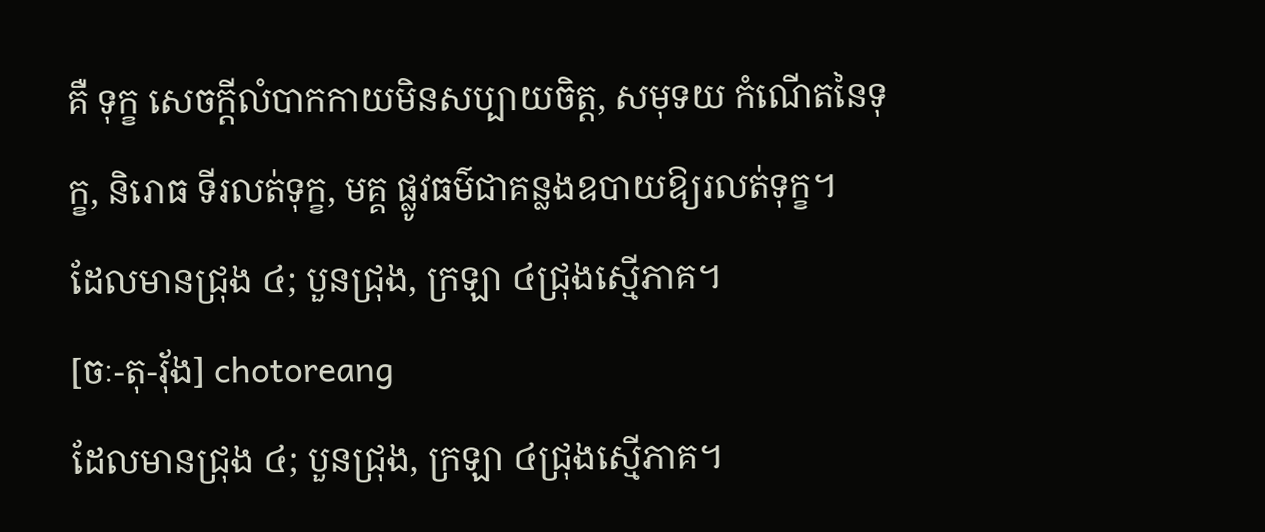គឺ ទុក្ខ សេចក្ដីលំបាកកាយមិនសប្បាយចិត្ត, សមុទយ កំណើតនៃទុក្ខ, និរោធ ទីរលត់ទុក្ខ, មគ្គ ផ្លូវធម៌ជាគន្លងឧបាយឱ្យរលត់ទុក្ខ។
ដែលមានជ្រុង ៤; បួនជ្រុង, ក្រឡា ៤ជ្រុងស្មើភាគ។
[ចៈ-តុ-រ៉័ង] chotoreang
ដែលមានជ្រុង ៤; បួនជ្រុង, ក្រឡា ៤ជ្រុងស្មើភាគ។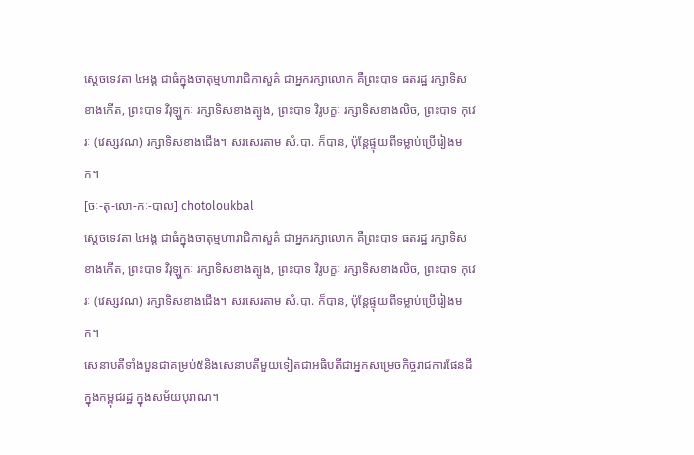ស្ដេចទេវតា ៤អង្គ ជាធំក្នុងចាតុម្មហារាជិកាសួគ៌ ជាអ្នករក្សាលោក គឺព្រះបាទ ធតរដ្ឋ រក្សាទិសខាងកើត, ព្រះបាទ វិរុឡ្ហកៈ រក្សាទិសខាងត្បូង, ព្រះបាទ វិរូបក្ខៈ រក្សាទិសខាងលិច, ព្រះបាទ កុវេរៈ (វេស្សវណ) រក្សាទិសខាងជើង។ សរសេរតាម សំ.បា. ក៏បាន, ប៉ុន្តែផ្ទុយពីទម្លាប់ប្រើរៀងមក។
[ចៈ-តុ-លោ-កៈ-បាល] chotoloukbal
ស្ដេចទេវតា ៤អង្គ ជាធំក្នុងចាតុម្មហារាជិកាសួគ៌ ជាអ្នករក្សាលោក គឺព្រះបាទ ធតរដ្ឋ រក្សាទិសខាងកើត, ព្រះបាទ វិរុឡ្ហកៈ រក្សាទិសខាងត្បូង, ព្រះបាទ វិរូបក្ខៈ រក្សាទិសខាងលិច, ព្រះបាទ កុវេរៈ (វេស្សវណ) រក្សាទិសខាងជើង។ សរសេរតាម សំ.បា. ក៏បាន, ប៉ុន្តែផ្ទុយពីទម្លាប់ប្រើរៀងមក។
សេនាបតីទាំងបួនជាគម្រប់៥និងសេនាបតីមួយទៀតជាអធិបតីជាអ្នកសម្រេចកិច្ចរាជការផែនដីក្នុងកម្ពុជរដ្ឋ ក្នុងសម័យបុរាណ។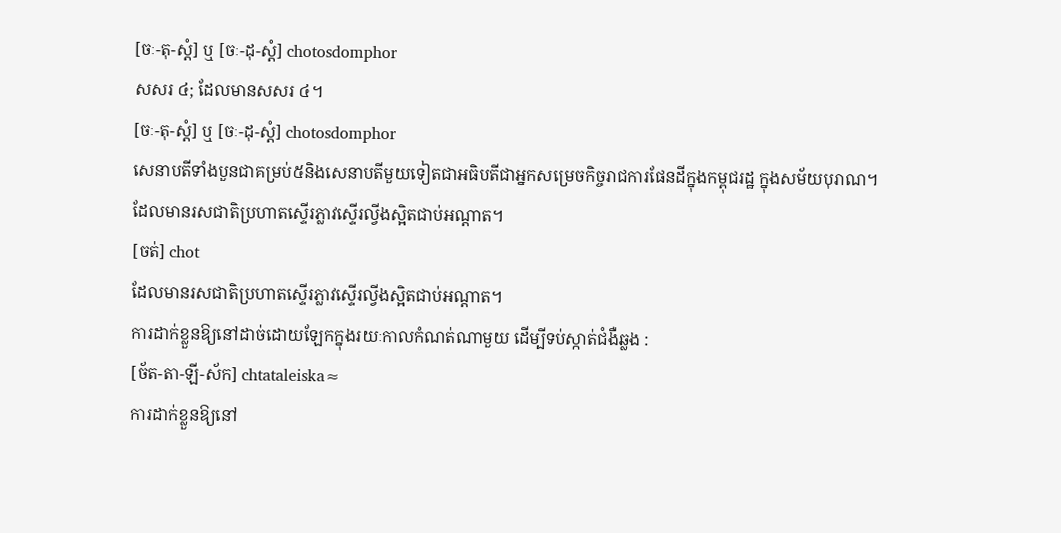[ចៈ-តុ-ស្ដំ] ឬ [ចៈ-ដុ-ស្ដំ] chotosdomphor
សសរ ៤; ដែលមានសសរ ៤។
[ចៈ-តុ-ស្ដំ] ឬ [ចៈ-ដុ-ស្ដំ] chotosdomphor
សេនាបតីទាំងបួនជាគម្រប់៥និងសេនាបតីមួយទៀតជាអធិបតីជាអ្នកសម្រេចកិច្ចរាជការផែនដីក្នុងកម្ពុជរដ្ឋ ក្នុងសម័យបុរាណ។
ដែលមានរសជាតិប្រហាតស្ទើរភ្លាវស្ទើរល្វីងស្អិតជាប់អណ្ដាត។
[ចត់] chot
ដែលមានរសជាតិប្រហាតស្ទើរភ្លាវស្ទើរល្វីងស្អិតជាប់អណ្ដាត។
ការដាក់ខ្លួនឱ្យនៅដាច់ដោយឡែកក្នុងរយៈកាលកំណត់ណាមួយ ដើម្បីទប់ស្កាត់ជំងឺឆ្លង :
[ច័ត-តា-ឡី-ស័ក] chtataleiska≈
ការដាក់ខ្លួនឱ្យនៅ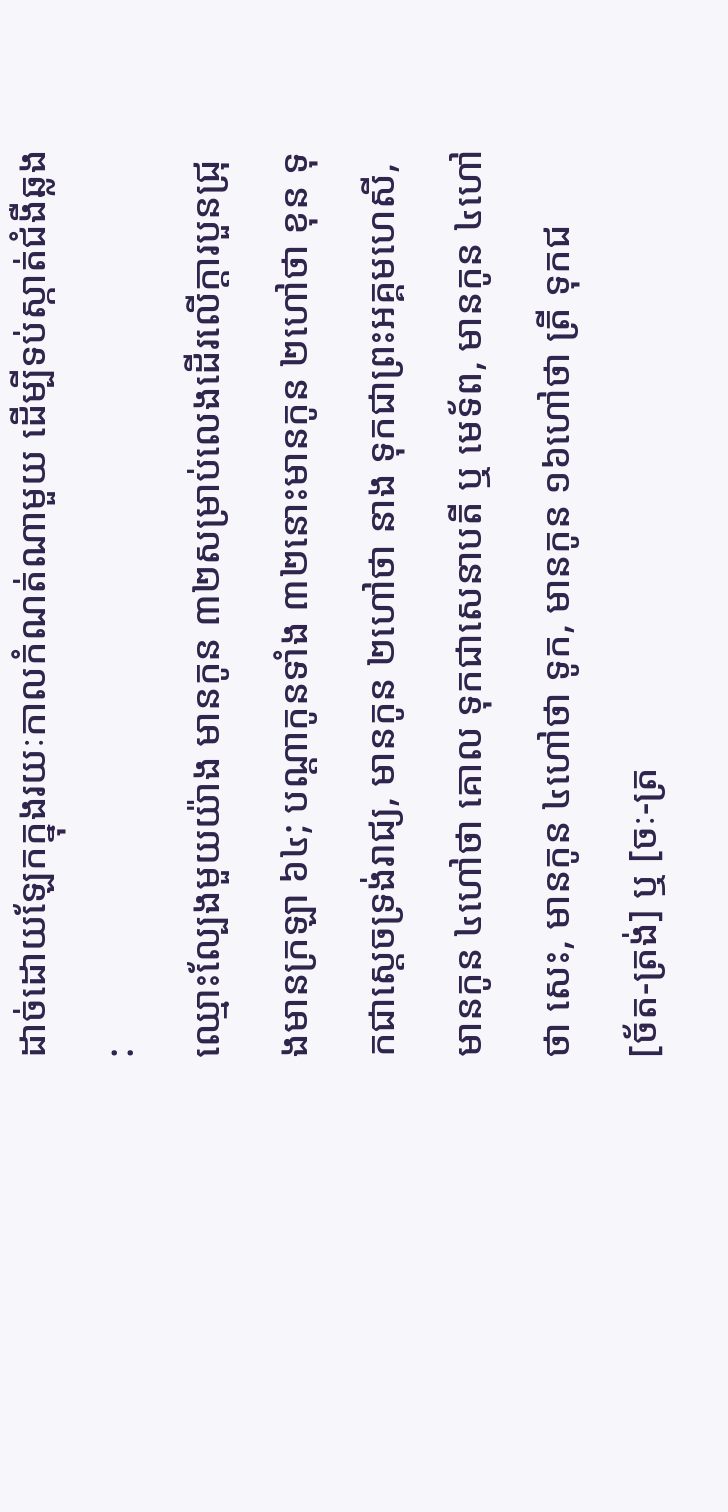ដាច់ដោយឡែកក្នុងរយៈកាលកំណត់ណាមួយ ដើម្បីទប់ស្កាត់ជំងឺឆ្លង :
ឈ្មោះល្បែងមួយយ៉ាង មានកូន ៣២សម្រាប់លេងដើរលើក្ដារបួនជ្រុងមានក្រឡា ៦៤; បណ្ដាកូនទាំង ៣២នោះមានកូន ២ហៅថា ខុន ទុកជាស្ដេចទ្រង់រាជ្យ, មានកូន ២ហៅថា នាង ទុកជាព្រះអគ្គមហេសី, មានកូន ៤ហៅថា គោល ទុកជាសេនាបតី ឬ មេទ័ព, មានកូន ៤ហៅថា សេះ, មានកូន ៤ហៅថា ទូក, មានកូន ១៦ហៅថា ត្រី ទុកជ
[ច័ត-ត្រង់] ឬ [ចៈ-ត្រ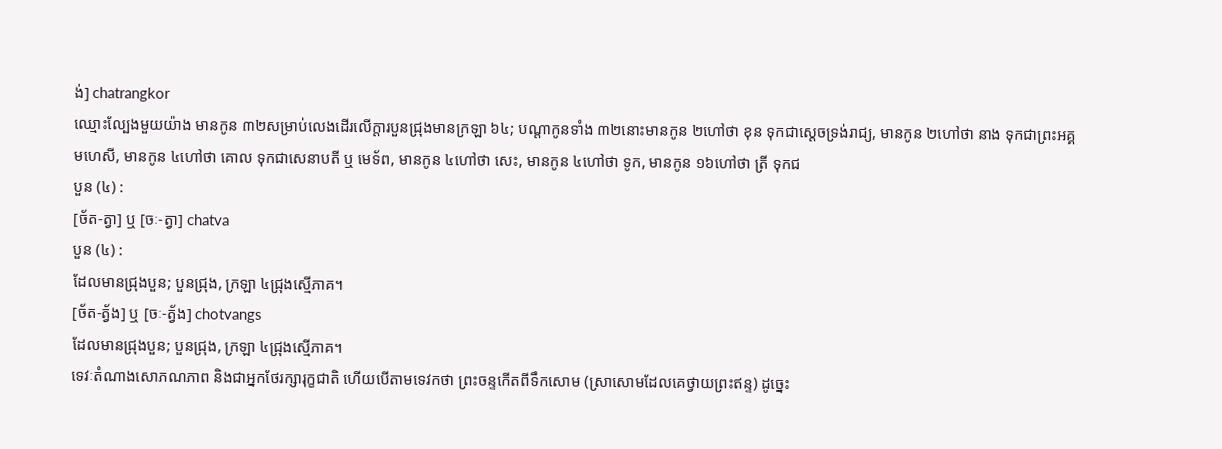ង់] chatrangkor
ឈ្មោះល្បែងមួយយ៉ាង មានកូន ៣២សម្រាប់លេងដើរលើក្ដារបួនជ្រុងមានក្រឡា ៦៤; បណ្ដាកូនទាំង ៣២នោះមានកូន ២ហៅថា ខុន ទុកជាស្ដេចទ្រង់រាជ្យ, មានកូន ២ហៅថា នាង ទុកជាព្រះអគ្គមហេសី, មានកូន ៤ហៅថា គោល ទុកជាសេនាបតី ឬ មេទ័ព, មានកូន ៤ហៅថា សេះ, មានកូន ៤ហៅថា ទូក, មានកូន ១៦ហៅថា ត្រី ទុកជ
បួន (៤) :
[ច័ត-ត្វា] ឬ [ចៈ-ត្វា] chatva
បួន (៤) :
ដែលមានជ្រុងបួន; បួនជ្រុង, ក្រឡា ៤ជ្រុងស្មើភាគ។
[ច័ត-ត្វ័ង] ឬ [ចៈ-ត្វ័ង] chotvangs
ដែលមានជ្រុងបួន; បួនជ្រុង, ក្រឡា ៤ជ្រុងស្មើភាគ។
ទេវៈតំណាងសោភណភាព និងជាអ្នកថែរក្សារុក្ខជាតិ ហើយបើតាមទេវកថា ព្រះចន្ទកើតពីទឹកសោម (ស្រាសោមដែលគេថ្វាយព្រះឥន្ទ) ដូច្នេះ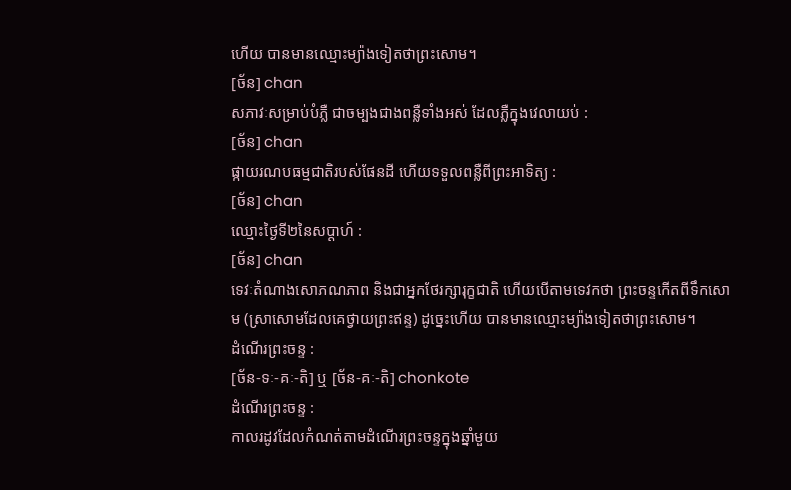ហើយ បានមានឈ្មោះម្យ៉ាងទៀតថាព្រះសោម។
[ច័ន] chan
សភាវៈសម្រាប់បំភ្លឺ ជាចម្បងជាងពន្លឺទាំងអស់ ដែលភ្លឺក្នុងវេលាយប់ :
[ច័ន] chan
ផ្កាយរណបធម្មជាតិរបស់ផែនដី ហើយទទួលពន្លឺពីព្រះអាទិត្យ :
[ច័ន] chan
ឈ្មោះថ្ងៃទី២នៃសប្ដាហ៍ :
[ច័ន] chan
ទេវៈតំណាងសោភណភាព និងជាអ្នកថែរក្សារុក្ខជាតិ ហើយបើតាមទេវកថា ព្រះចន្ទកើតពីទឹកសោម (ស្រាសោមដែលគេថ្វាយព្រះឥន្ទ) ដូច្នេះហើយ បានមានឈ្មោះម្យ៉ាងទៀតថាព្រះសោម។
ដំណើរព្រះចន្ទ :
[ច័ន-ទៈ-គៈ-តិ] ឬ [ច័ន-គៈ-តិ] chonkote
ដំណើរព្រះចន្ទ :
កាលរដូវដែលកំណត់តាមដំណើរព្រះចន្ទក្នុងឆ្នាំមួយ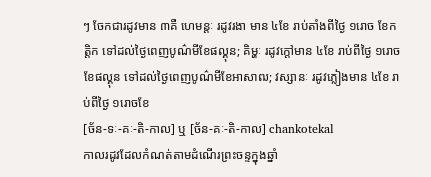ៗ ចែកជារដូវមាន ៣គឺ ហេមន្តៈ រដូវរងា មាន ៤ខែ រាប់តាំងពីថ្ងៃ ១រោច ខែកត្តិក ទៅដល់ថ្ងៃពេញបូណ៌មីខែផល្គុន; គិម្ហៈ រដូវក្ដៅមាន ៤ខែ រាប់ពីថ្ងៃ ១រោចខែផល្គុន ទៅដល់ថ្ងៃពេញបូណ៌មីខែអាសាឍ; វស្សានៈ រដូវភ្លៀងមាន ៤ខែ រាប់ពីថ្ងៃ ១រោចខែ
[ច័ន-ទៈ-គៈ-តិ-កាល] ឬ [ច័ន-គៈ-តិ-កាល] chankotekal
កាលរដូវដែលកំណត់តាមដំណើរព្រះចន្ទក្នុងឆ្នាំ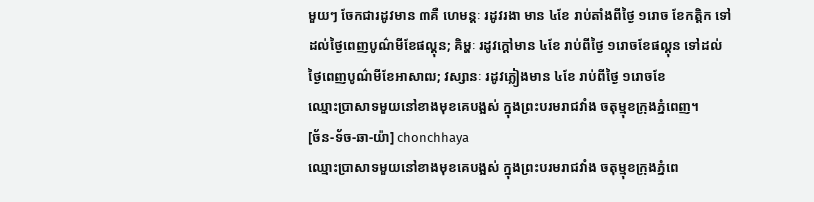មួយៗ ចែកជារដូវមាន ៣គឺ ហេមន្តៈ រដូវរងា មាន ៤ខែ រាប់តាំងពីថ្ងៃ ១រោច ខែកត្តិក ទៅដល់ថ្ងៃពេញបូណ៌មីខែផល្គុន; គិម្ហៈ រដូវក្ដៅមាន ៤ខែ រាប់ពីថ្ងៃ ១រោចខែផល្គុន ទៅដល់ថ្ងៃពេញបូណ៌មីខែអាសាឍ; វស្សានៈ រដូវភ្លៀងមាន ៤ខែ រាប់ពីថ្ងៃ ១រោចខែ
ឈ្មោះប្រាសាទមួយនៅខាងមុខគេបង្អស់ ក្នុងព្រះបរមរាជវាំង ចតុម្មុខក្រុងភ្នំពេញ។
[ច័ន-ទ័ច-ឆា-យ៉ា] chonchhaya
ឈ្មោះប្រាសាទមួយនៅខាងមុខគេបង្អស់ ក្នុងព្រះបរមរាជវាំង ចតុម្មុខក្រុងភ្នំពេ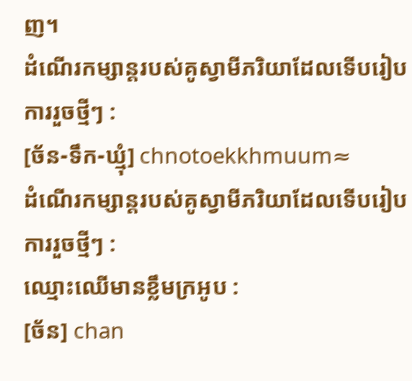ញ។
ដំណើរកម្សាន្តរបស់គូស្វាមីភរិយាដែលទើបរៀបការរួចថ្មីៗ :
[ច័ន-ទឹក-ឃ្មុំ] chnotoekkhmuum≈
ដំណើរកម្សាន្តរបស់គូស្វាមីភរិយាដែលទើបរៀបការរួចថ្មីៗ :
ឈ្មោះឈើមានខ្លឹមក្រអូប :
[ច័ន] chan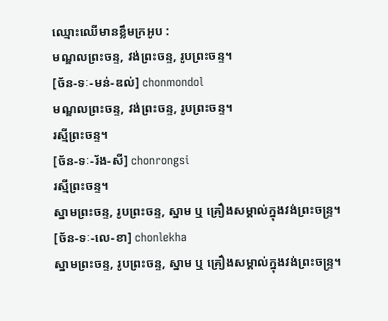ឈ្មោះឈើមានខ្លឹមក្រអូប :
មណ្ឌលព្រះចន្ទ, វង់ព្រះចន្ទ, រូបព្រះចន្ទ។
[ច័ន-ទៈ-មន់-ឌល់] chonmondol
មណ្ឌលព្រះចន្ទ, វង់ព្រះចន្ទ, រូបព្រះចន្ទ។
រស្មីព្រះចន្ទ។
[ច័ន-ទៈ-រ័ង-សី] chonrongsi
រស្មីព្រះចន្ទ។
ស្នាមព្រះចន្ទ, រូបព្រះចន្ទ, ស្នាម ឬ គ្រឿងសម្គាល់ក្នុងវង់ព្រះចន្ទ្រ។
[ច័ន-ទៈ-លេ-ខា] chonlekha
ស្នាមព្រះចន្ទ, រូបព្រះចន្ទ, ស្នាម ឬ គ្រឿងសម្គាល់ក្នុងវង់ព្រះចន្ទ្រ។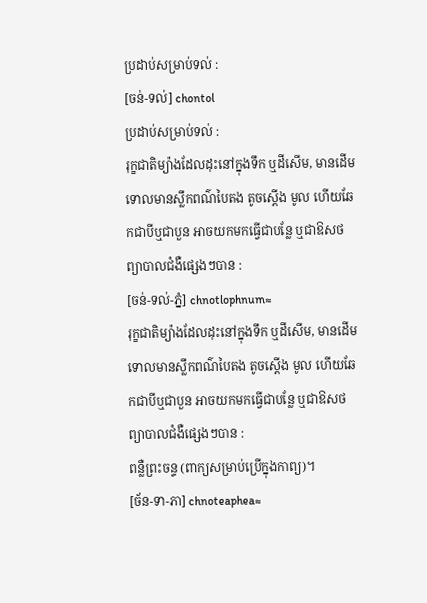ប្រដាប់សម្រាប់ទល់ :
[ចន់-ទល់] chontol
ប្រដាប់សម្រាប់ទល់ :
រុក្ខជាតិម្យ៉ាងដែលដុះនៅក្នុងទឹក ឬដីសើម, មានដើមទោលមានស្លឹកពណ៌បៃតង តូចស្តើង មូល ហើយឆែកជាបីឬជាបួន អាចយកមកធ្វើជាបន្លែ ឬជាឱសថព្យាបាលជំងឺផ្សេងៗបាន :
[ចន់-ទល់-ភ្នំ] chnotlophnum≈
រុក្ខជាតិម្យ៉ាងដែលដុះនៅក្នុងទឹក ឬដីសើម, មានដើមទោលមានស្លឹកពណ៌បៃតង តូចស្តើង មូល ហើយឆែកជាបីឬជាបួន អាចយកមកធ្វើជាបន្លែ ឬជាឱសថព្យាបាលជំងឺផ្សេងៗបាន :
ពន្លឺព្រះចន្ទ (ពាក្យសម្រាប់ប្រើក្នុងកាព្យ)។
[ច័ន-ទា-ភា] chnoteaphea≈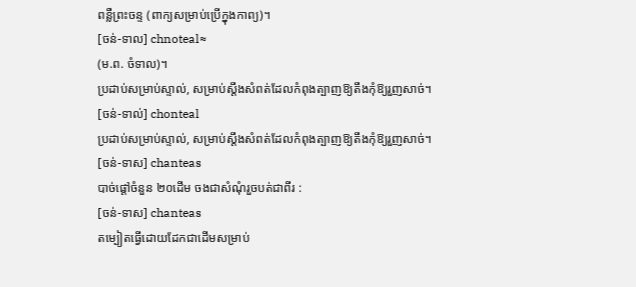ពន្លឺព្រះចន្ទ (ពាក្យសម្រាប់ប្រើក្នុងកាព្យ)។
[ចន់-ទាល] chnoteal≈
(ម.ព. ចំទាល)។
ប្រដាប់សម្រាប់ស្ទាល់, សម្រាប់ស្ដឹងសំពត់ដែលកំពុងត្បាញឱ្យតឹងកុំឱ្យរួញសាច់។
[ចន់-ទាល់] chonteal
ប្រដាប់សម្រាប់ស្ទាល់, សម្រាប់ស្ដឹងសំពត់ដែលកំពុងត្បាញឱ្យតឹងកុំឱ្យរួញសាច់។
[ចន់-ទាស] chanteas
បាច់ផ្ដៅចំនួន ២០ដើម ចងជាសំណុំរួចបត់ជាពីរ :
[ចន់-ទាស] chanteas
តម្បៀតធ្វើដោយដែកជាដើមសម្រាប់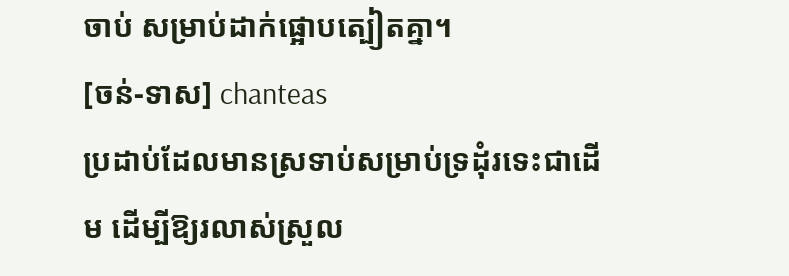ចាប់ សម្រាប់ដាក់ផ្អោបត្បៀតគ្នា។
[ចន់-ទាស] chanteas
ប្រដាប់ដែលមានស្រទាប់សម្រាប់ទ្រដុំរទេះជាដើម ដើម្បីឱ្យរលាស់ស្រួល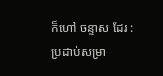ក៏ហៅ ចន្ទាស ដែរ :
ប្រដាប់សម្រា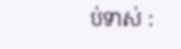ប់ទាស់ :